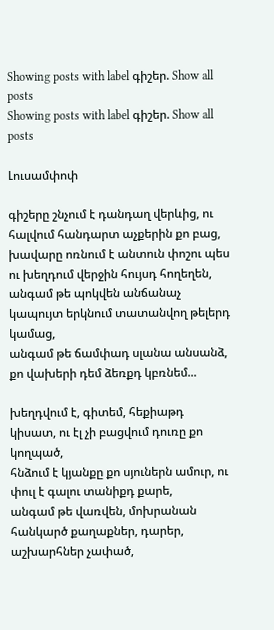Showing posts with label գիշեր. Show all posts
Showing posts with label գիշեր. Show all posts

Լուսամփոփ

գիշերը շնչում է դանդաղ վերևից, ու հալվում հանդարտ աչքերին քո բաց,
խավարը ոռնում է անտուն փոշու պես ու խեղդում վերջին հույսդ հողեղեն,
անգամ թե պոկվեն անճանաչ կապույտ երկնում տատանվող թելերդ կամաց,
անգամ թե ճամփադ սլանա անսանձ, քո վախերի դեմ ձեռքդ կբռնեմ...

խեղդվում է, գիտեմ, հեքիաթդ կիսատ, ու էլ չի բացվում դուռը քո կողպած,
հնձում է կյանքը քո սյուներն ամուր, ու փուլ է գալու տանիքդ քարե,
անգամ թե վառվեն, մոխրանան հանկարծ քաղաքներ, դարեր, աշխարհներ չափած,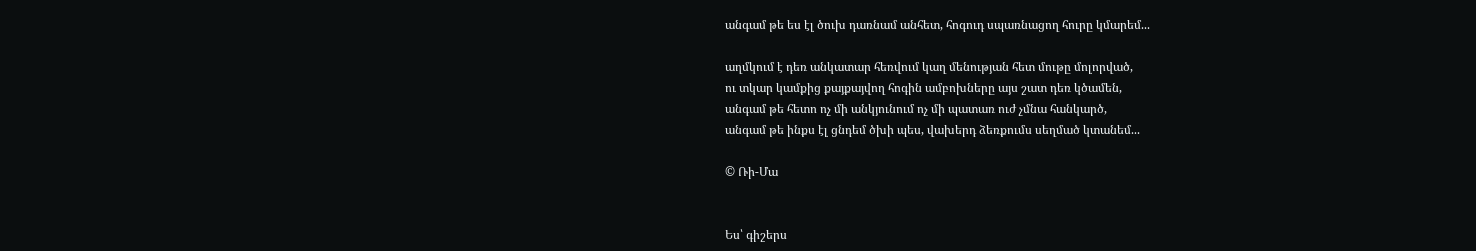անգամ թե ես էլ ծուխ դառնամ անհետ, հոգուդ սպառնացող հուրը կմարեմ...

աղմկում է դեռ անկատար հեռվում կաղ մենության հետ մութը մոլորված,
ու տկար կամքից քայքայվող հոգին ամբոխները այս շատ դեռ կծամեն,
անգամ թե հետո ոչ մի անկյունում ոչ մի պատառ ուժ չմնա հանկարծ,
անգամ թե ինքս էլ ցնդեմ ծխի պես, վախերդ ձեռքումս սեղմած կտանեմ...

© Ռի-Մա


Ես՝ գիշերս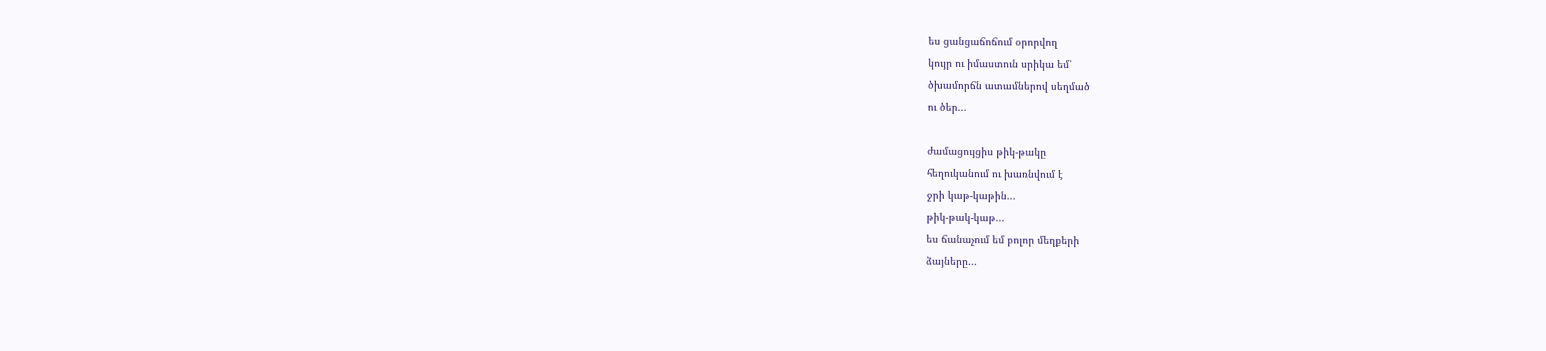ես ցանցաճոճում օրորվող
կույր ու իմաստուն սրիկա եմ՝
ծխամորճն ատամներով սեղմած
ու ծեր...

ժամացույցիս թիկ-թակը
հեղուկանում ու խառնվում է
ջրի կաթ-կաթին...
թիկ-թակ-կաթ...
ես ճանաչում եմ բոլոր մեղքերի
ձայները...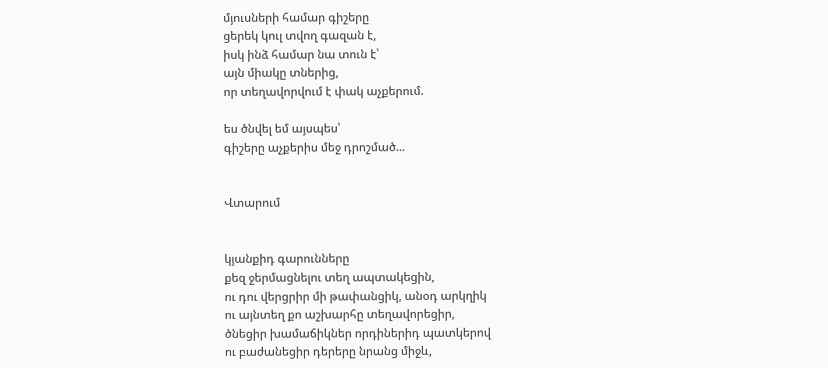մյուսների համար գիշերը
ցերեկ կուլ տվող գազան է,
իսկ ինձ համար նա տուն է՝
այն միակը տներից,
որ տեղավորվում է փակ աչքերում.

ես ծնվել եմ այսպես՝
գիշերը աչքերիս մեջ դրոշմած...


Վտարում


կյանքիդ գարունները
քեզ ջերմացնելու տեղ ապտակեցին,
ու դու վերցրիր մի թափանցիկ, անօդ արկղիկ
ու այնտեղ քո աշխարհը տեղավորեցիր,
ծնեցիր խամաճիկներ որդիներիդ պատկերով
ու բաժանեցիր դերերը նրանց միջև,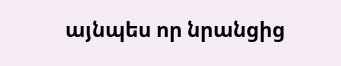այնպես որ նրանցից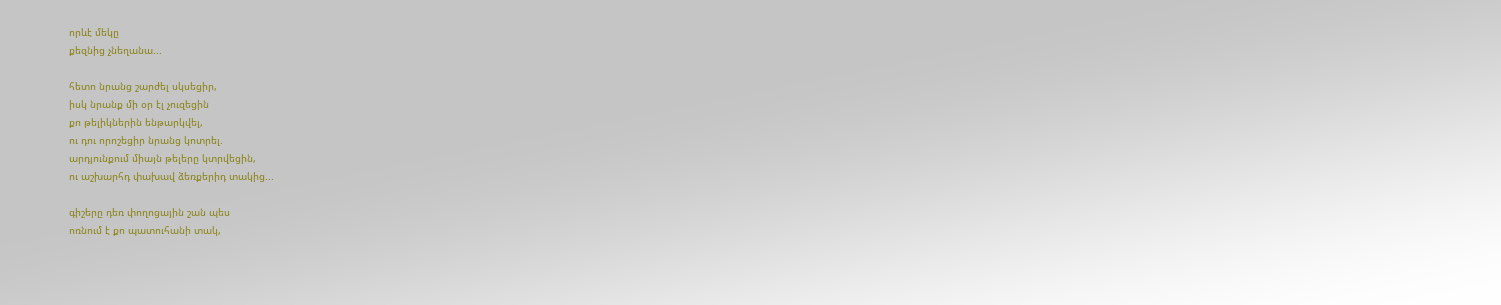որևէ մեկը
քեզնից չնեղանա...

հետո նրանց շարժել սկսեցիր,
իսկ նրանք մի օր էլ չուզեցին
քո թելիկներին ենթարկվել,
ու դու որոշեցիր նրանց կոտրել.
արդյունքում միայն թելերը կտրվեցին,
ու աշխարհդ փախավ ձեռքերիդ տակից...

գիշերը դեռ փողոցային շան պես
ոռնում է քո պատուհանի տակ,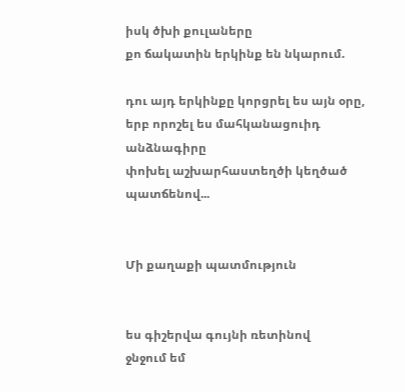իսկ ծխի քուլաները
քո ճակատին երկինք են նկարում.

դու այդ երկինքը կորցրել ես այն օրը,
երբ որոշել ես մահկանացուիդ անձնագիրը
փոխել աշխարհաստեղծի կեղծած պատճենով...


Մի քաղաքի պատմություն


ես գիշերվա գույնի ռետինով
ջնջում եմ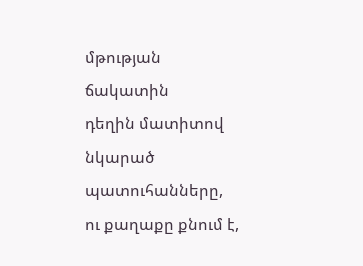մթության ճակատին
դեղին մատիտով նկարած պատուհանները,
ու քաղաքը քնում է,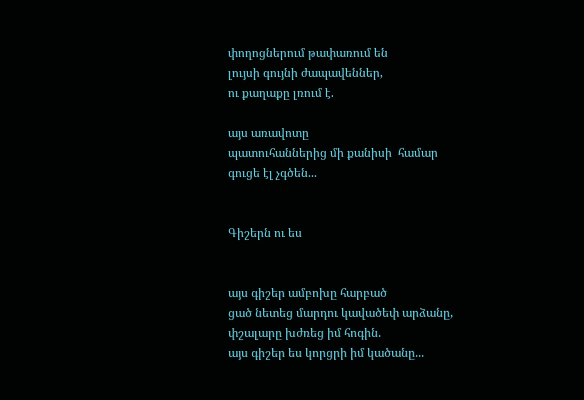փողոցներում թափառում են
լույսի գույնի ժապավեններ,
ու քաղաքը լռում է.

այս առավոտը
պատուհաններից մի քանիսի  համար
գուցե էլ չգծեն...


Գիշերն ու ես


այս գիշեր ամբոխը հարբած
ցած նետեց մարդու կավածեփ արձանը,
փշալարը խժռեց իմ հոգին.
այս գիշեր ես կորցրի իմ կածանը...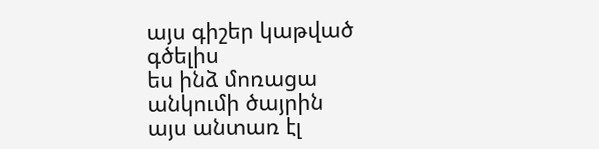այս գիշեր կաթված գծելիս
ես ինձ մոռացա անկումի ծայրին
այս անտառ էլ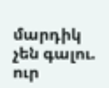մարդիկ չեն գալու.
ուր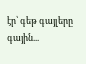էր՝ գեթ գայլերը գային...